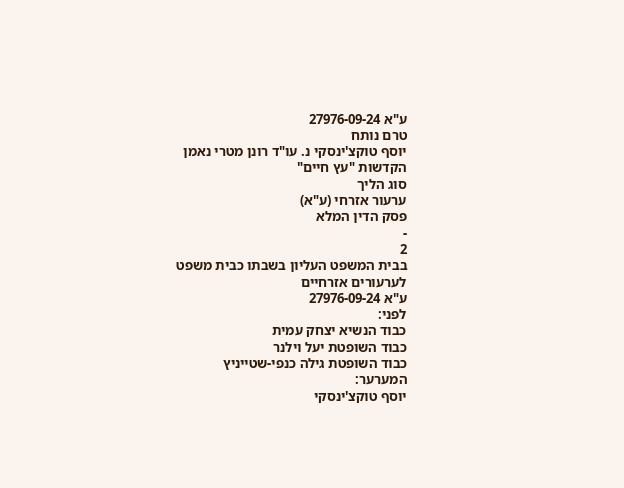ע"א 27976-09-24
טרם נותח
יוסף טוקצ'ינסקי נ. עו"ד רונן מטרי נאמן הקדשות "עץ חיים"
סוג הליך
ערעור אזרחי (ע"א)
פסק הדין המלא
-
2
בבית המשפט העליון בשבתו כבית משפט לערעורים אזרחיים
ע"א 27976-09-24
לפני:
כבוד הנשיא יצחק עמית
כבוד השופטת יעל וילנר
כבוד השופטת גילה כנפי-שטייניץ
המערער:
יוסף טוקצ'ינסקי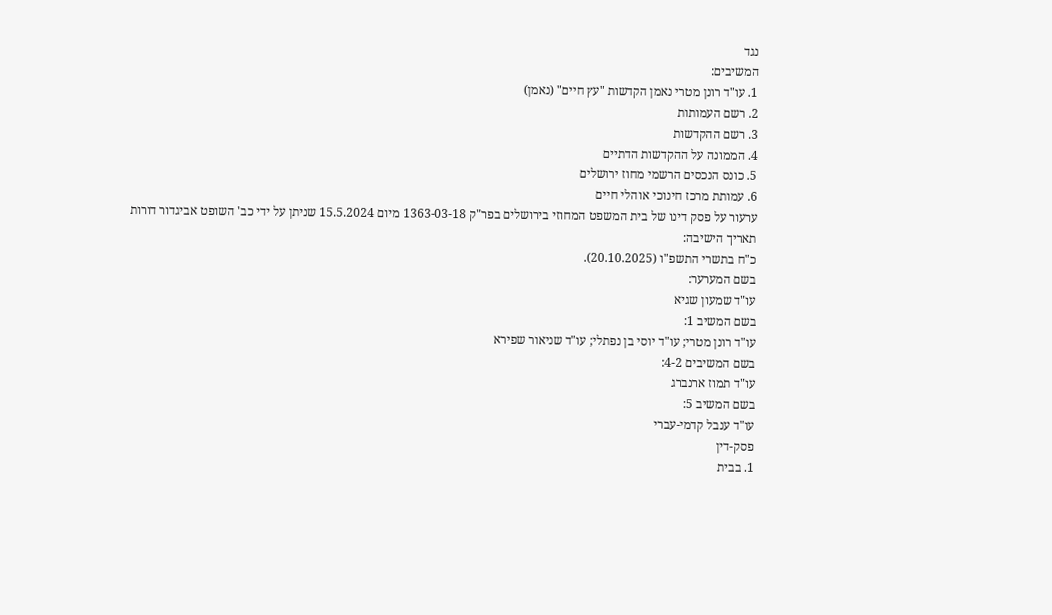נגד
המשיבים:
1. עו"ד רונן מטרי נאמן הקדשות "עץ חיים" (נאמן)
2. רשם העמותות
3. רשם ההקדשות
4. הממונה על ההקדשות הדתיים
5. כונס הנכסים הרשמי מחוז ירושלים
6. עמותת מרכז חינוכי אוהלי חיים
ערעור על פסק דינו של בית המשפט המחוזי בירושלים בפר"ק 1363-03-18 מיום 15.5.2024 שניתן על ידי כב' השופט אביגדור דורות
תאריך הישיבה:
כ"ח בתשרי התשפ"ו (20.10.2025).
בשם המערער:
עו"ד שמעון שגיא
בשם המשיב 1:
עו"ד רונן מטרי; עו"ד יוסי בן נפתלי; עו"ד שניאור שפירא
בשם המשיבים 4-2:
עו"ד תמוז ארנברג
בשם המשיב 5:
עו"ד ענבל קדמי-עברי
פסק-דין
1. בבית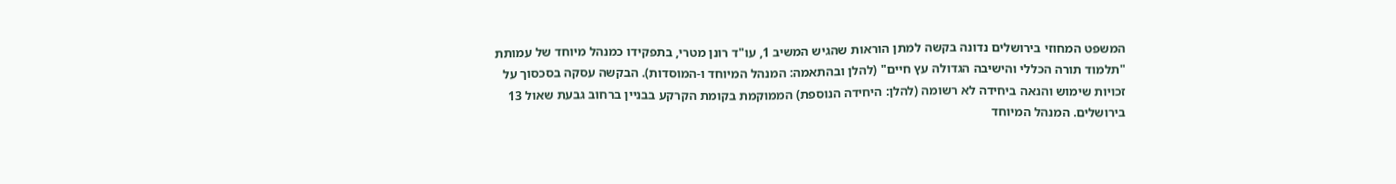המשפט המחוזי בירושלים נדונה בקשה למתן הוראות שהגיש המשיב 1, עו"ד רונן מטרי, בתפקידו כמנהל מיוחד של עמותת "תלמוד תורה הכללי והישיבה הגדולה עץ חיים" (להלן ובהתאמה: המנהל המיוחד ו-המוסדות). הבקשה עסקה בסכסוך על זכויות שימוש והנאה ביחידה לא רשומה (להלן: היחידה הנוספת) הממוקמת בקומת הקרקע בבניין ברחוב גבעת שאול 13 בירושלים. המנהל המיוחד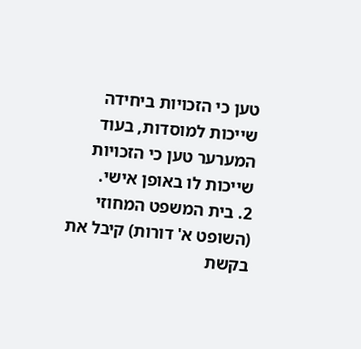טען כי הזכויות ביחידה שייכות למוסדות, בעוד המערער טען כי הזכויות שייכות לו באופן אישי.
2. בית המשפט המחוזי (השופט א' דורות) קיבל את בקשת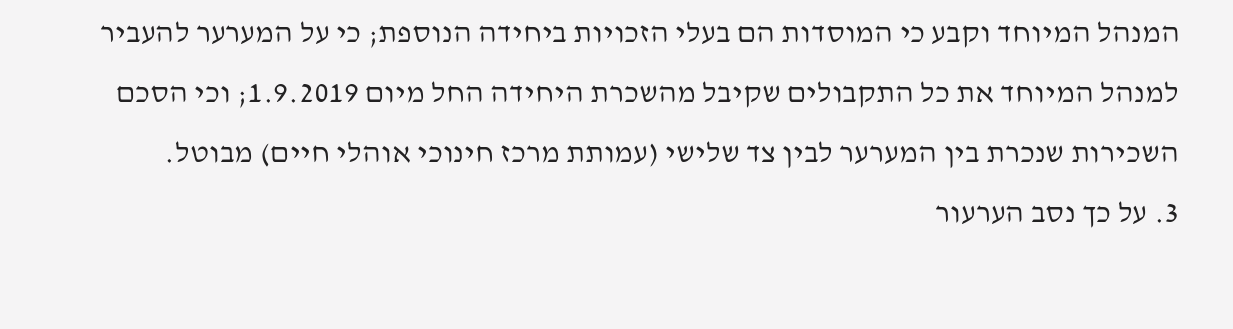המנהל המיוחד וקבע כי המוסדות הם בעלי הזכויות ביחידה הנוספת; כי על המערער להעביר למנהל המיוחד את כל התקבולים שקיבל מהשכרת היחידה החל מיום 1.9.2019; וכי הסכם השכירות שנכרת בין המערער לבין צד שלישי (עמותת מרכז חינוכי אוהלי חיים) מבוטל.
3. על כך נסב הערעור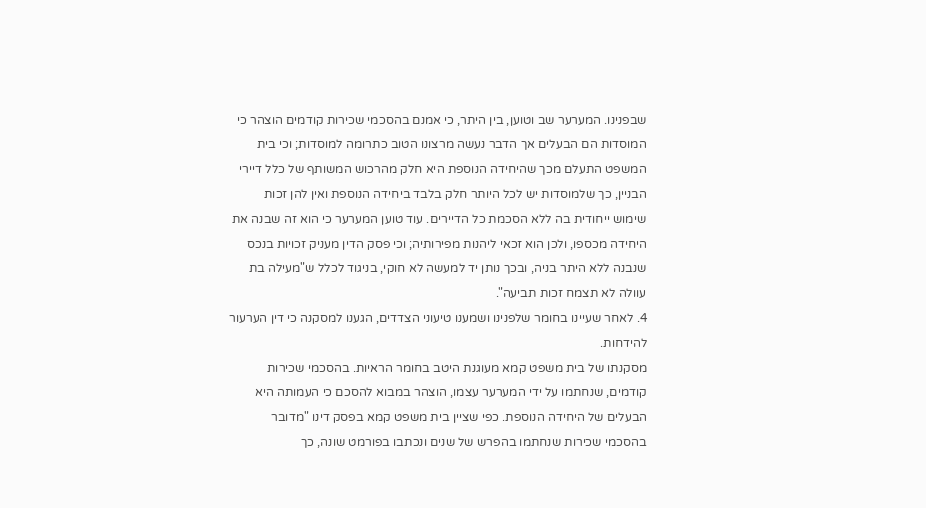שבפנינו. המערער שב וטוען, בין היתר, כי אמנם בהסכמי שכירות קודמים הוצהר כי המוסדות הם הבעלים אך הדבר נעשה מרצונו הטוב כתרומה למוסדות; וכי בית המשפט התעלם מכך שהיחידה הנוספת היא חלק מהרכוש המשותף של כלל דיירי הבניין, כך שלמוסדות יש לכל היותר חלק בלבד ביחידה הנוספת ואין להן זכות שימוש ייחודית בה ללא הסכמת כל הדיירים. עוד טוען המערער כי הוא זה שבנה את היחידה מכספו, ולכן הוא זכאי ליהנות מפירותיה; וכי פסק הדין מעניק זכויות בנכס שנבנה ללא היתר בניה, ובכך נותן יד למעשה לא חוקי, בניגוד לכלל ש"מעילה בת עוולה לא תצמח זכות תביעה".
4. לאחר שעיינו בחומר שלפנינו ושמענו טיעוני הצדדים, הגענו למסקנה כי דין הערעור להידחות.
מסקנתו של בית משפט קמא מעוגנת היטב בחומר הראיות. בהסכמי שכירות קודמים, שנחתמו על ידי המערער עצמו, הוצהר במבוא להסכם כי העמותה היא הבעלים של היחידה הנוספת. כפי שציין בית משפט קמא בפסק דינו "מדובר בהסכמי שכירות שנחתמו בהפרש של שנים ונכתבו בפורמט שונה, כך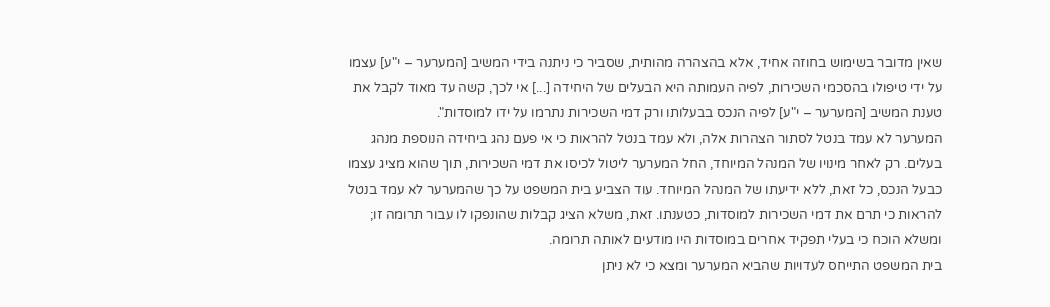שאין מדובר בשימוש בחוזה אחיד, אלא בהצהרה מהותית, שסביר כי ניתנה בידי המשיב [המערער – י"ע] עצמו על ידי טיפולו בהסכמי השכירות, לפיה העמותה היא הבעלים של היחידה [...] אי לכך, קשה עד מאוד לקבל את טענת המשיב [המערער – י"ע] לפיה הנכס בבעלותו ורק דמי השכירות נתרמו על ידו למוסדות".
המערער לא עמד בנטל לסתור הצהרות אלה, ולא עמד בנטל להראות כי אי פעם נהג ביחידה הנוספת מנהג בעלים. רק לאחר מינויו של המנהל המיוחד, החל המערער ליטול לכיסו את דמי השכירות, תוך שהוא מציג עצמו כבעל הנכס, כל זאת, ללא ידיעתו של המנהל המיוחד. עוד הצביע בית המשפט על כך שהמערער לא עמד בנטל להראות כי תרם את דמי השכירות למוסדות, כטענתו. זאת, משלא הציג קבלות שהונפקו לו עבור תרומה זו; ומשלא הוכח כי בעלי תפקיד אחרים במוסדות היו מודעים לאותה תרומה.
בית המשפט התייחס לעדויות שהביא המערער ומצא כי לא ניתן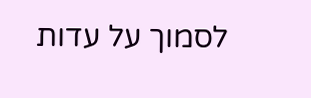לסמוך על עדות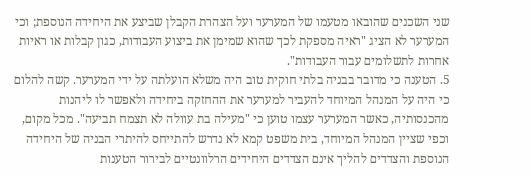שני השכנים שהובאו מטעמו של המערער ועל הצהרת הקבלן שביצע את היחידה הנוספת; וכי המערער לא הציג "ראיה מספקת לכך שהוא שמימן את ביצוע העבודות, כגון קבלות או ראיות אחרות לתשלומים עבור העבודות".
5. הטענה כי מדובר בבניה בלתי חוקית טוב היה משלא הועלתה על ידי המערער. קשה להלום כי היה על המנהל המיוחד להעביר למערער את ההחזקה ביחידה ולאפשר לו ליהנות מהכנסותיה, כאשר המערער עצמו טוען כי "מעילה בת עוולה לא תצמח תביעה". מכל מקום, וכפי שציין המנהל המיוחד, בית משפט קמא לא נדרש להתייחס להיתרי הבניה של היחידה הנוספת והצדדים להליך אינם הצדדים היחידים הרלוונטיים לבירור הטענות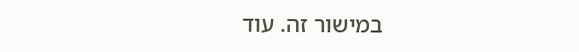במישור זה. עוד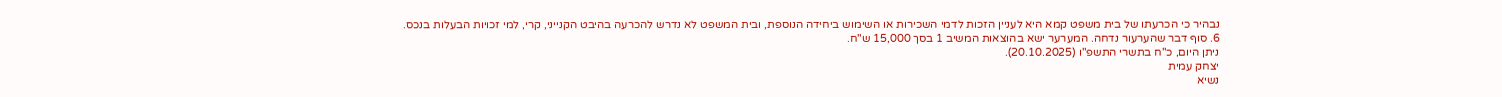נבהיר כי הכרעתו של בית משפט קמא היא לעניין הזכות לדמי השכירות או השימוש ביחידה הנוספת, ובית המשפט לא נדרש להכרעה בהיבט הקנייני, קרי, למי זכויות הבעלות בנכס.
6. סוף דבר שהערעור נדחה. המערער ישא בהוצאות המשיב 1 בסך 15,000 ש"ח.
ניתן היום, כ"ח בתשרי התשפ"ו (20.10.2025).
יצחק עמית
נשיא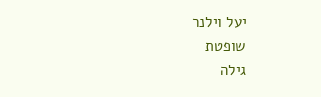יעל וילנר
שופטת
גילה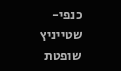כנפי-שטייניץ שופטת